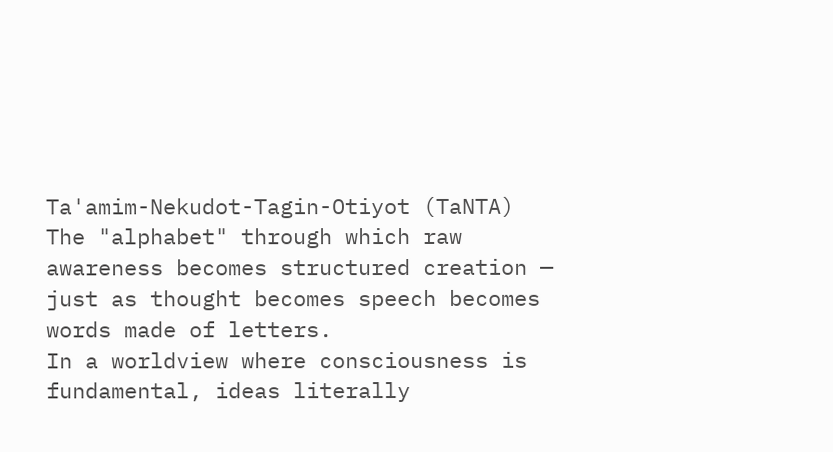Ta'amim-Nekudot-Tagin-Otiyot (TaNTA)
The "alphabet" through which raw awareness becomes structured creation — just as thought becomes speech becomes words made of letters.
In a worldview where consciousness is fundamental, ideas literally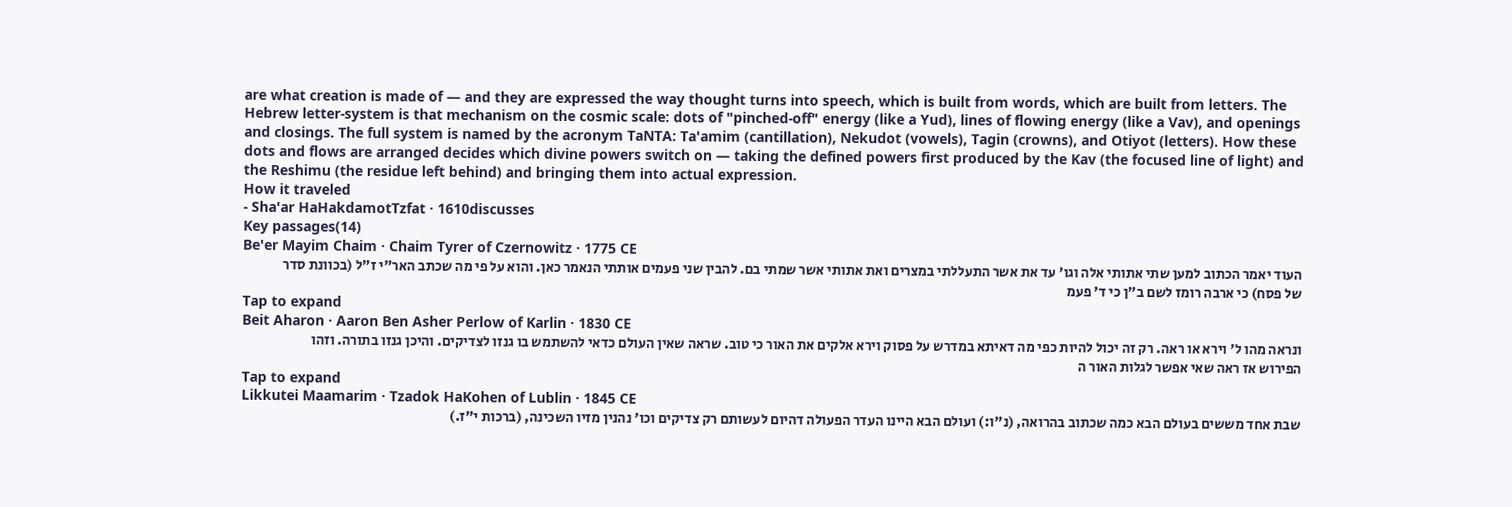are what creation is made of — and they are expressed the way thought turns into speech, which is built from words, which are built from letters. The Hebrew letter-system is that mechanism on the cosmic scale: dots of "pinched-off" energy (like a Yud), lines of flowing energy (like a Vav), and openings and closings. The full system is named by the acronym TaNTA: Ta'amim (cantillation), Nekudot (vowels), Tagin (crowns), and Otiyot (letters). How these dots and flows are arranged decides which divine powers switch on — taking the defined powers first produced by the Kav (the focused line of light) and the Reshimu (the residue left behind) and bringing them into actual expression.
How it traveled
- Sha'ar HaHakdamotTzfat · 1610discusses
Key passages(14)
Be'er Mayim Chaim · Chaim Tyrer of Czernowitz · 1775 CE
העוד יאמר הכתוב למען שתי אתותי אלה וגו' עד את אשר התעללתי במצרים ואת אתותי אשר שמתי בם. להבין שני פעמים אותתי הנאמר כאן. והוא על פי מה שכתב האר"י ז"ל (בכוונת סדר של פסח) כי ארבה רומז לשם ב"ן כי ד' פעמ
Tap to expand
Beit Aharon · Aaron Ben Asher Perlow of Karlin · 1830 CE
ונראה מהו ל' וירא או ראה. רק זה יכול להיות כפי מה דאיתא במדרש על פסוק וירא אלקים את האור כי טוב. שראה שאין העולם כדאי להשתמש בו גנזו לצדיקים. והיכן גנזו בתורה. וזהו הפירוש אז ראה שאי אפשר לגלות האור ה
Tap to expand
Likkutei Maamarim · Tzadok HaKohen of Lublin · 1845 CE
שבת אחד מששים בעולם הבא כמה שכתוב בהרואה, (נ"ו:) ועולם הבא היינו העדר הפעולה דהיום לעשותם רק צדיקים וכו' נהנין מזיו השכינה, (ברכות י"ז.)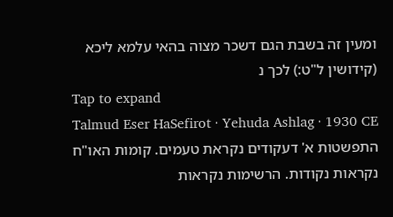ומעין זה בשבת הגם דשכר מצוה בהאי עלמא ליכא (קידושין ל"ט:) לכך נ
Tap to expand
Talmud Eser HaSefirot · Yehuda Ashlag · 1930 CE
התפשטות א' דעקודים נקראת טעמים. קומות האו"ח נקראות נקודות. הרשימות נקראות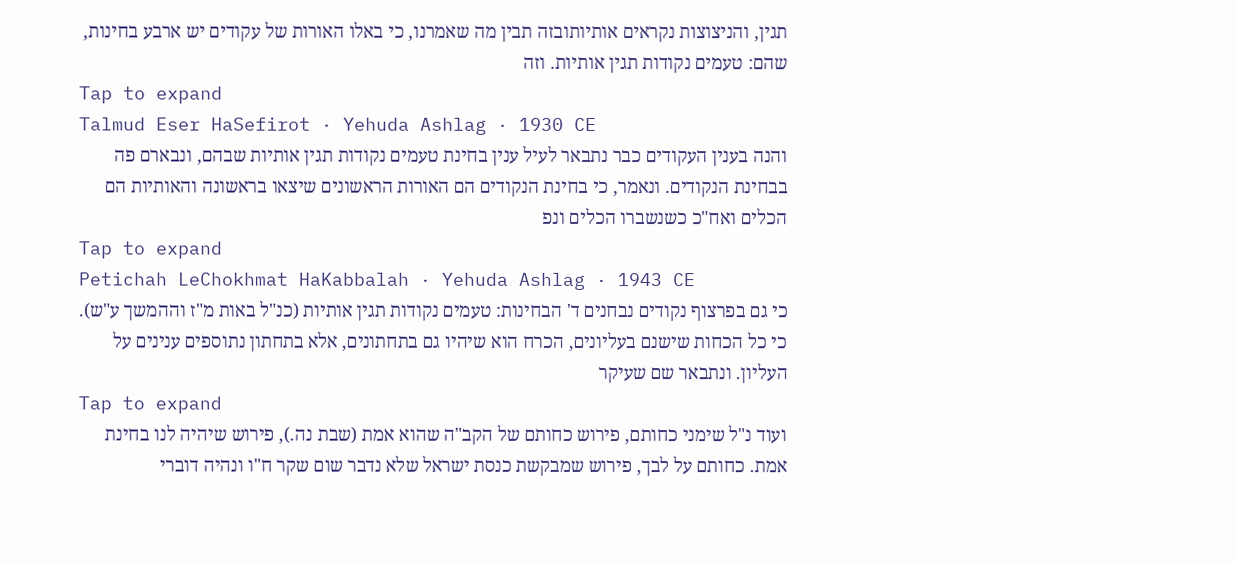תגין, והניצוצות נקראים אותיותובזה תבין מה שאמרנו, כי באלו האורות של עקודים יש ארבע בחינות, שהם: טעמים נקודות תגין אותיות. וזה
Tap to expand
Talmud Eser HaSefirot · Yehuda Ashlag · 1930 CE
והנה בענין העקודים כבר נתבאר לעיל ענין בחינת טעמים נקודות תגין אותיות שבהם, ונבארם פה בבחינת הנקודים. ונאמר, כי בחינת הנקודים הם האורות הראשונים שיצאו בראשונה והאותיות הם הכלים ואח"כ כשנשברו הכלים ונפ
Tap to expand
Petichah LeChokhmat HaKabbalah · Yehuda Ashlag · 1943 CE
כי גם בפרצוף נקודים נבחנים ד' הבחינות: טעמים נקודות תגין אותיות (כנ"ל באות מ"ז וההמשך ע"ש). כי כל הכחות שישנם בעליונים, הכרח הוא שיהיו גם בתחתונים, אלא בתחתון נתוספים ענינים על העליון. ונתבאר שם שעיקר
Tap to expand
ועוד נ"ל שימני כחותם, פירוש כחותם של הקב"ה שהוא אמת (שבת נה.), פירוש שיהיה לנו בחינת אמת. כחותם על לבך, פירוש שמבקשת כנסת ישראל שלא נדבר שום שקר ח"ו ונהיה דוברי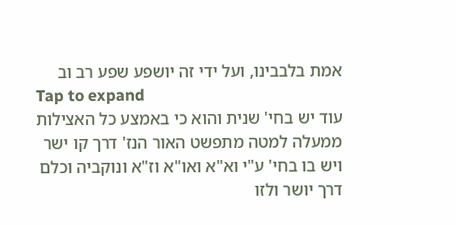אמת בלבבינו, ועל ידי זה יושפע שפע רב וב
Tap to expand
עוד יש בחי' שנית והוא כי באמצע כל האצילות ממעלה למטה מתפשט האור הנז' דרך קו ישר ויש בו בחי' ע"י וא"א ואו"א וז"א ונוקביה וכלם דרך יושר ולזו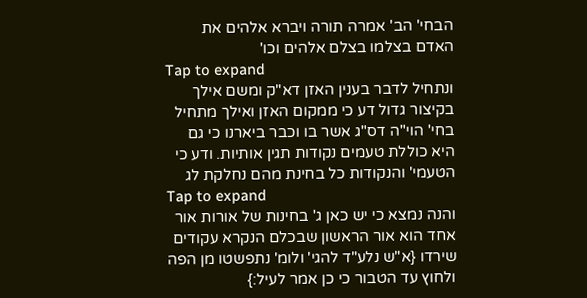הבחי' הב' אמרה תורה ויברא אלהים את האדם בצלמו בצלם אלהים וכו'
Tap to expand
ונתחיל לדבר בענין האזן דא"ק ומשם אילך בקיצור גדול דע כי ממקום האזן ואילך מתחיל בחי' הוי"ה דס"ג אשר בו וכבר ביארנו כי גם היא כוללת טעמים נקודות תגין אותיות. ודע כי הטעמי' והנקודות כל בחינת מהם נחלקת לג
Tap to expand
והנה נמצא כי יש כאן ג' בחינות של אורות אור אחד הוא אור הראשון שבכלם הנקרא עקודים שירדו {א"ש נלע"ד להגי' ולומ' נתפשטו מן הפה ולחוץ עד הטבור כי כן אמר לעיל:}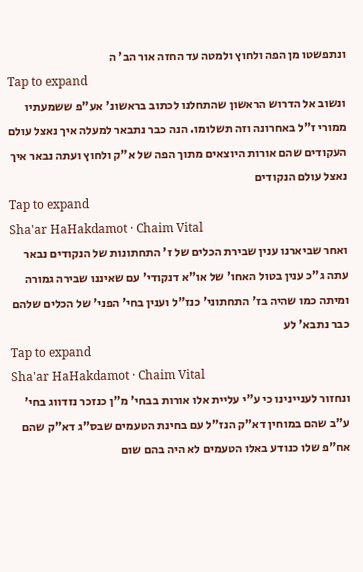ונתפשטו מן הפה ולחוץ ולמטה עד החזה אור הב' ה
Tap to expand
ונשוב אל הדרוש הראשון שהתחלנו לכתוב בראשונ' אע"פ ששמעתיו ממורי ז"ל באחרונה וזה תשלומו. הנה כבר נתבאר למעלה איך נאצל עולם העקודים שהם אורות היוצאים מתוך הפה של א"ק ולחוץ ועתה נבאר איך נאצל עולם הנקודים
Tap to expand
Sha'ar HaHakdamot · Chaim Vital
ואחר שביארנו ענין שבירת הכלים של ז' התחתונות של הנקודים נבאר עתה ג"כ ענין בטול האחו' של או"א דנקודי' עם שאיננו שבירה גמורה ומיתה כמו שהיה בז' התחתוני' כנז"ל וענין בחי' הפני' של הכלים שלהם כבר נתבא' לע
Tap to expand
Sha'ar HaHakdamot · Chaim Vital
ונחזור לעניינינו כי ע"י עליית אלו אורות בבחי' מ"ן כנזכר נזדווג בחי' ע"ב שהם במוחין דא"ק הנז"ל עם בחינת הטעמים שבס"ג דא"ק שהם אח"פ שלו כנודע באלו הטעמים לא היה בהם שום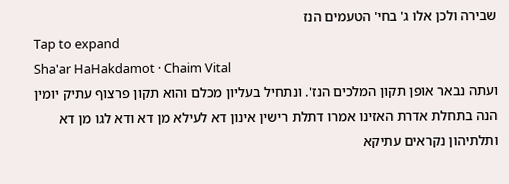שבירה ולכן אלו ג' בחי' הטעמים הנז
Tap to expand
Sha'ar HaHakdamot · Chaim Vital
ועתה נבאר אופן תקון המלכים הנז'. ונתחיל בעליון מכלם והוא תקון פרצוף עתיק יומין הנה בתחלת אדרת האזינו אמרו דתלת רישין אינון דא לעילא מן דא ודא לגו מן דא ותלתיהון נקראים עתיקא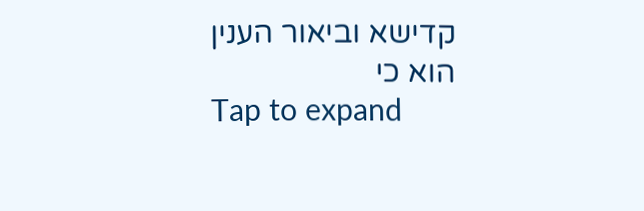קדישא וביאור הענין הוא כי
Tap to expand